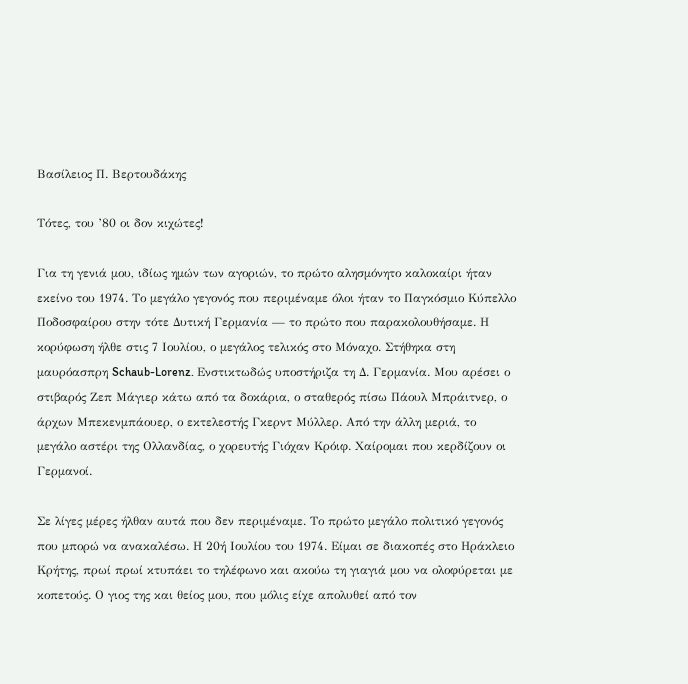Βασίλειος Π. Βερτουδάκης

Τότες, του ’80 οι δον κιχώτες!

Για τη γενιά μου, ιδίως ημών των αγοριών, το πρώτο αλησμόνητο καλοκαίρι ήταν εκείνο του 1974. Το μεγάλο γεγονός που περιμέναμε όλοι ήταν το Παγκόσμιο Κύπελλο Ποδοσφαίρου στην τότε Δυτική Γερμανία — το πρώτο που παρακολουθήσαμε. Η κορύφωση ήλθε στις 7 Ιουλίου, ο μεγάλος τελικός στο Μόναχο. Στήθηκα στη μαυρόασπρη Schaub-Lorenz. Ενστικτωδώς υποστήριζα τη Δ. Γερμανία. Μου αρέσει ο στιβαρός Ζεπ Μάγιερ κάτω από τα δοκάρια, ο σταθερός πίσω Πάουλ Μπράιτνερ, ο άρχων Μπεκενμπάουερ, ο εκτελεστής Γκερντ Μύλλερ. Από την άλλη μεριά, το μεγάλο αστέρι της Ολλανδίας, ο χορευτής Γιόχαν Κρόιφ. Χαίρομαι που κερδίζουν οι Γερμανοί.

Σε λίγες μέρες ήλθαν αυτά που δεν περιμέναμε. Το πρώτο μεγάλο πολιτικό γεγονός που μπορώ να ανακαλέσω. Η 20ή Ιουλίου του 1974. Είμαι σε διακοπές στο Ηράκλειο Κρήτης, πρωί πρωί κτυπάει το τηλέφωνο και ακούω τη γιαγιά μου να ολοφύρεται με κοπετούς. Ο γιος της και θείος μου, που μόλις είχε απολυθεί από τον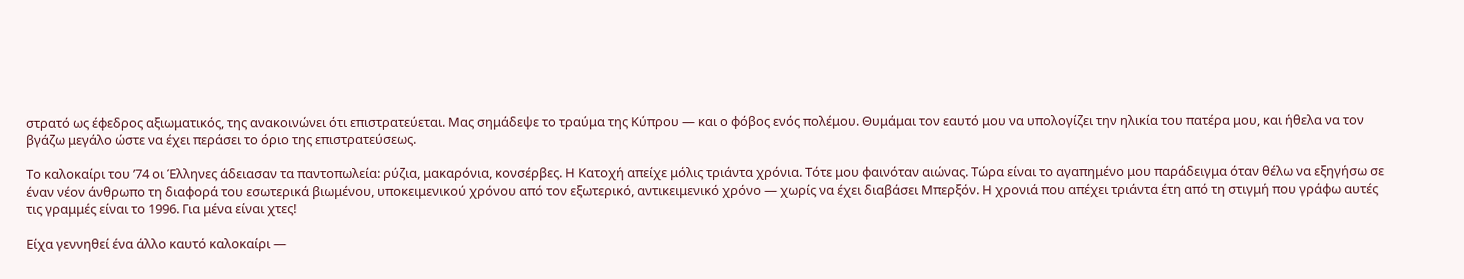στρατό ως έφεδρος αξιωματικός, της ανακοινώνει ότι επιστρατεύεται. Μας σημάδεψε το τραύμα της Κύπρου — και ο φόβος ενός πολέμου. Θυμάμαι τον εαυτό μου να υπολογίζει την ηλικία του πατέρα μου, και ήθελα να τον βγάζω μεγάλο ώστε να έχει περάσει το όριο της επιστρατεύσεως.

Το καλοκαίρι του ’74 οι Έλληνες άδειασαν τα παντοπωλεία: ρύζια, μακαρόνια, κονσέρβες. Η Κατοχή απείχε μόλις τριάντα χρόνια. Τότε μου φαινόταν αιώνας. Τώρα είναι το αγαπημένο μου παράδειγμα όταν θέλω να εξηγήσω σε έναν νέον άνθρωπο τη διαφορά του εσωτερικά βιωμένου, υποκειμενικού χρόνου από τον εξωτερικό, αντικειμενικό χρόνο — χωρίς να έχει διαβάσει Μπερξόν. Η χρονιά που απέχει τριάντα έτη από τη στιγμή που γράφω αυτές τις γραμμές είναι το 1996. Για μένα είναι χτες!

Είχα γεννηθεί ένα άλλο καυτό καλοκαίρι —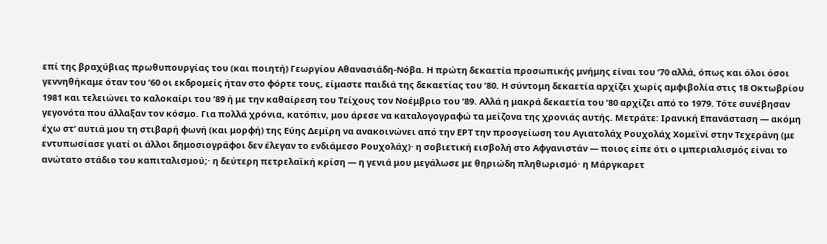επί της βραχύβιας πρωθυπουργίας του (και ποιητή) Γεωργίου Αθανασιάδη-Νόβα. Η πρώτη δεκαετία προσωπικής μνήμης είναι του ’70 αλλά, όπως και όλοι όσοι γεννηθήκαμε όταν του ’60 οι εκδρομείς ήταν στο φόρτε τους, είμαστε παιδιά της δεκαετίας του ’80. Η σύντομη δεκαετία αρχίζει χωρίς αμφιβολία στις 18 Οκτωβρίου 1981 και τελειώνει το καλοκαίρι του ’89 ή με την καθαίρεση του Τείχους τον Νοέμβριο του ’89. Αλλά η μακρά δεκαετία του ’80 αρχίζει από το 1979. Τότε συνέβησαν γεγονότα που άλλαξαν τον κόσμο. Για πολλά χρόνια, κατόπιν, μου άρεσε να καταλογογραφώ τα μείζονα της χρονιάς αυτής. Μετράτε: Ιρανική Επανάσταση — ακόμη έχω στ’ αυτιά μου τη στιβαρή φωνή (και μορφή) της Εύης Δεμίρη να ανακοινώνει από την ΕΡΤ την προσγείωση του Αγιατολάχ Ρουχολάχ Χομεϊνί στην Τεχεράνη (με εντυπωσίασε γιατί οι άλλοι δημοσιογράφοι δεν έλεγαν το ενδιάμεσο Ρουχολάχ)· η σοβιετική εισβολή στο Αφγανιστάν — ποιος είπε ότι ο ιμπεριαλισμός είναι το ανώτατο στάδιο του καπιταλισμού;· η δεύτερη πετρελαϊκή κρίση — η γενιά μου μεγάλωσε με θηριώδη πληθωρισμό· η Μάργκαρετ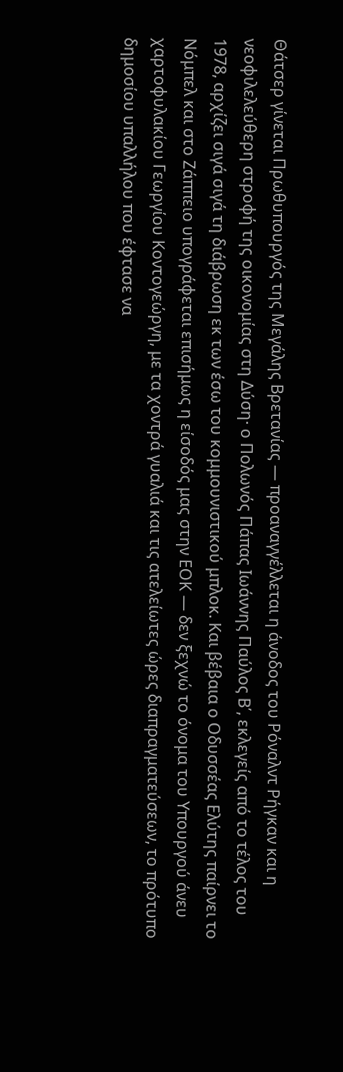Θάτσερ γίνεται Πρωθυπουργός της Μεγάλης Βρετανίας — προαναγγέλλεται η άνοδος του Ρόναλντ Ρήγκαν και η νεοφιλελεύθερη στροφή της οικονομίας στη Δύση· ο Πολωνός Πάπας Ιωάννης Παύλος Β΄, εκλεγείς από το τέλος του 1978, αρχίζει σιγά σιγά τη διάβρωση εκ των έσω του κομμουνιστικού μπλοκ. Και βέβαια ο Οδυσσέας Ελύτης παίρνει το Νόμπελ και στο Ζάππειο υπογράφεται επισήμως η είσοδός μας στην ΕΟΚ — δεν ξεχνώ το όνομα του Υπουργού άνευ χαρτοφυλακίου Γεωργίου Κοντογεώργη, με τα χοντρά γυαλιά και τις ατελείωτες ώρες διαπραγματεύσεων, το πρότυπο δημοσίου υπαλλήλου που έφτασε να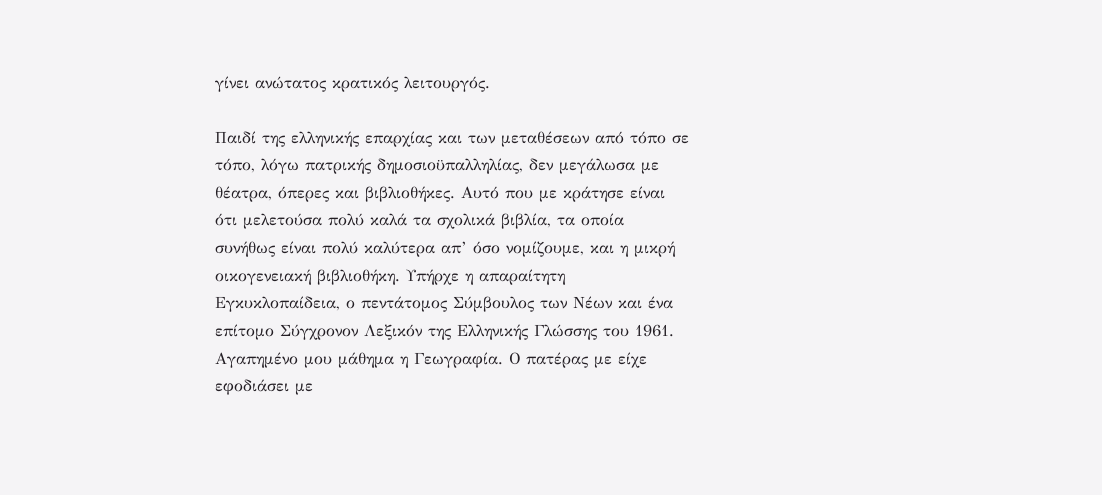γίνει ανώτατος κρατικός λειτουργός.

Παιδί της ελληνικής επαρχίας και των μεταθέσεων από τόπο σε τόπο, λόγω πατρικής δημοσιοϋπαλληλίας, δεν μεγάλωσα με θέατρα, όπερες και βιβλιοθήκες. Αυτό που με κράτησε είναι ότι μελετούσα πολύ καλά τα σχολικά βιβλία, τα οποία συνήθως είναι πολύ καλύτερα απ’ όσο νομίζουμε, και η μικρή οικογενειακή βιβλιοθήκη. Υπήρχε η απαραίτητη Εγκυκλοπαίδεια, ο πεντάτομος Σύμβουλος των Νέων και ένα επίτομο Σύγχρονον Λεξικόν της Ελληνικής Γλώσσης του 1961. Αγαπημένο μου μάθημα η Γεωγραφία. Ο πατέρας με είχε εφοδιάσει με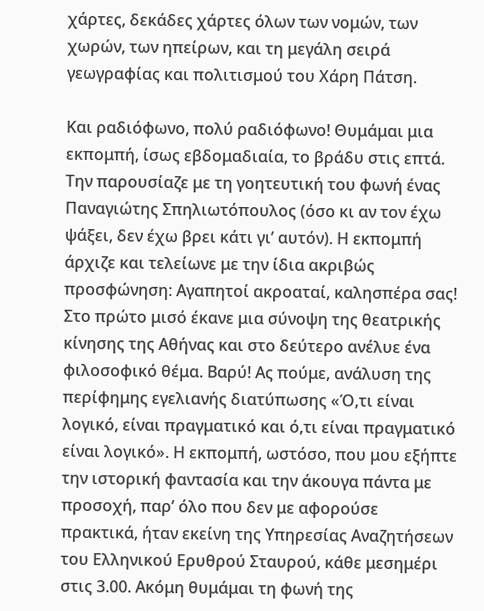χάρτες, δεκάδες χάρτες όλων των νομών, των χωρών, των ηπείρων, και τη μεγάλη σειρά γεωγραφίας και πολιτισμού του Χάρη Πάτση.

Και ραδιόφωνο, πολύ ραδιόφωνο! Θυμάμαι μια εκπομπή, ίσως εβδομαδιαία, το βράδυ στις επτά. Την παρουσίαζε με τη γοητευτική του φωνή ένας Παναγιώτης Σπηλιωτόπουλος (όσο κι αν τον έχω ψάξει, δεν έχω βρει κάτι γι’ αυτόν). Η εκπομπή άρχιζε και τελείωνε με την ίδια ακριβώς προσφώνηση: Αγαπητοί ακροαταί, καλησπέρα σας! Στο πρώτο μισό έκανε μια σύνοψη της θεατρικής κίνησης της Αθήνας και στο δεύτερο ανέλυε ένα φιλοσοφικό θέμα. Βαρύ! Ας πούμε, ανάλυση της περίφημης εγελιανής διατύπωσης «Ό,τι είναι λογικό, είναι πραγματικό και ό,τι είναι πραγματικό είναι λογικό». Η εκπομπή, ωστόσο, που μου εξήπτε την ιστορική φαντασία και την άκουγα πάντα με προσοχή, παρ’ όλο που δεν με αφορούσε πρακτικά, ήταν εκείνη της Υπηρεσίας Αναζητήσεων του Ελληνικού Ερυθρού Σταυρού, κάθε μεσημέρι στις 3.00. Ακόμη θυμάμαι τη φωνή της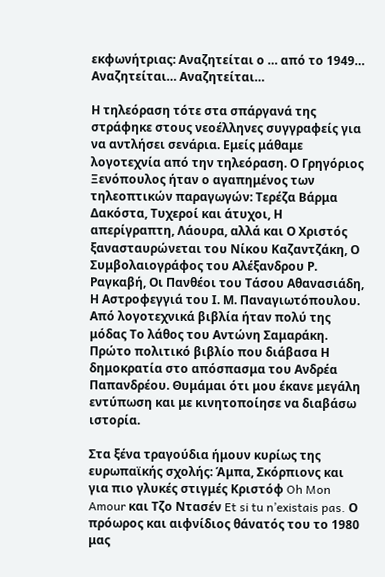εκφωνήτριας: Αναζητείται ο … από το 1949… Αναζητείται… Αναζητείται…

Η τηλεόραση τότε στα σπάργανά της στράφηκε στους νεοέλληνες συγγραφείς για να αντλήσει σενάρια. Εμείς μάθαμε λογοτεχνία από την τηλεόραση. Ο Γρηγόριος Ξενόπουλος ήταν ο αγαπημένος των τηλεοπτικών παραγωγών: Τερέζα Βάρμα Δακόστα, Τυχεροί και άτυχοι, Η απερίγραπτη, Λάουρα, αλλά και Ο Χριστός ξανασταυρώνεται του Νίκου Καζαντζάκη, Ο Συμβολαιογράφος του Αλέξανδρου Ρ. Ραγκαβή, Οι Πανθέοι του Τάσου Αθανασιάδη, Η Αστροφεγγιά του Ι. Μ. Παναγιωτόπουλου. Από λογοτεχνικά βιβλία ήταν πολύ της μόδας Το λάθος του Αντώνη Σαμαράκη. Πρώτο πολιτικό βιβλίο που διάβασα Η δημοκρατία στο απόσπασμα του Ανδρέα Παπανδρέου. Θυμάμαι ότι μου έκανε μεγάλη εντύπωση και με κινητοποίησε να διαβάσω ιστορία.

Στα ξένα τραγούδια ήμουν κυρίως της ευρωπαϊκής σχολής: Άμπα, Σκόρπιονς και για πιο γλυκές στιγμές Κριστόφ Oh Mon Amour και Τζο Ντασέν Et si tu n’existais pas. Ο πρόωρος και αιφνίδιος θάνατός του το 1980 μας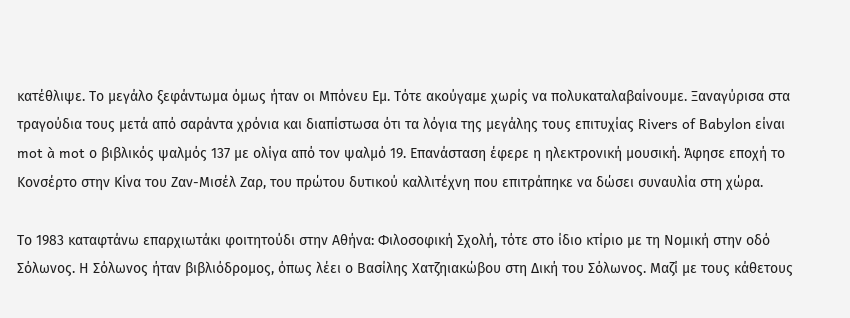κατέθλιψε. Το μεγάλο ξεφάντωμα όμως ήταν οι Μπόνευ Εμ. Τότε ακούγαμε χωρίς να πολυκαταλαβαίνουμε. Ξαναγύρισα στα τραγούδια τους μετά από σαράντα χρόνια και διαπίστωσα ότι τα λόγια της μεγάλης τους επιτυχίας Rivers of Babylon είναι mot à mot ο βιβλικός ψαλμός 137 με ολίγα από τον ψαλμό 19. Επανάσταση έφερε η ηλεκτρονική μουσική. Άφησε εποχή το Κονσέρτο στην Κίνα του Ζαν-Μισέλ Ζαρ, του πρώτου δυτικού καλλιτέχνη που επιτράπηκε να δώσει συναυλία στη χώρα.

Το 1983 καταφτάνω επαρχιωτάκι φοιτητούδι στην Αθήνα: Φιλοσοφική Σχολή, τότε στο ίδιο κτίριο με τη Νομική στην οδό Σόλωνος. Η Σόλωνος ήταν βιβλιόδρομος, όπως λέει ο Βασίλης Χατζηιακώβου στη Δική του Σόλωνος. Μαζί με τους κάθετους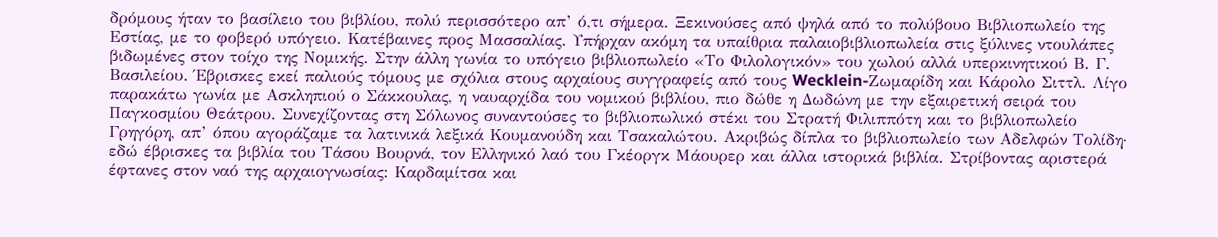δρόμους ήταν το βασίλειο του βιβλίου, πολύ περισσότερο απ’ ό,τι σήμερα. Ξεκινούσες από ψηλά από το πολύβουο Βιβλιοπωλείο της Εστίας, με το φοβερό υπόγειο. Κατέβαινες προς Μασσαλίας. Υπήρχαν ακόμη τα υπαίθρια παλαιοβιβλιοπωλεία στις ξύλινες ντουλάπες βιδωμένες στον τοίχο της Νομικής. Στην άλλη γωνία το υπόγειο βιβλιοπωλείο «Το Φιλολογικόν» του χωλού αλλά υπερκινητικού Β. Γ. Βασιλείου. Έβρισκες εκεί παλιούς τόμους με σχόλια στους αρχαίους συγγραφείς από τους Wecklein-Ζωμαρίδη και Κάρολο Σιττλ. Λίγο παρακάτω γωνία με Ασκληπιού ο Σάκκουλας, η ναυαρχίδα του νομικού βιβλίου, πιο δώθε η Δωδώνη με την εξαιρετική σειρά του Παγκοσμίου Θεάτρου. Συνεχίζοντας στη Σόλωνος συναντούσες το βιβλιοπωλικό στέκι του Στρατή Φιλιππότη και το βιβλιοπωλείο Γρηγόρη, απ’ όπου αγοράζαμε τα λατινικά λεξικά Κουμανούδη και Τσακαλώτου. Ακριβώς δίπλα το βιβλιοπωλείο των Αδελφών Τολίδη· εδώ έβρισκες τα βιβλία του Τάσου Βουρνά, τον Ελληνικό λαό του Γκέοργκ Μάουρερ και άλλα ιστορικά βιβλία. Στρίβοντας αριστερά έφτανες στον ναό της αρχαιογνωσίας: Καρδαμίτσα και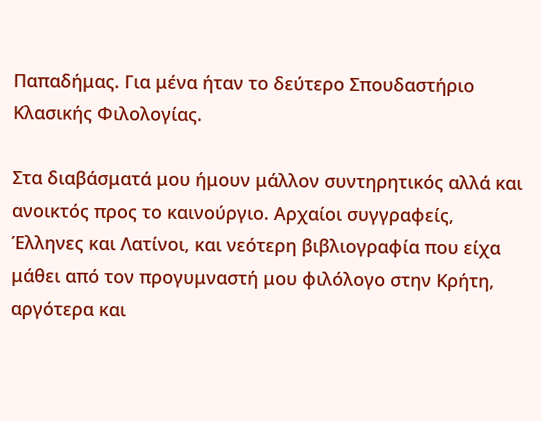Παπαδήμας. Για μένα ήταν το δεύτερο Σπουδαστήριο Κλασικής Φιλολογίας.

Στα διαβάσματά μου ήμουν μάλλον συντηρητικός αλλά και ανοικτός προς το καινούργιο. Αρχαίοι συγγραφείς, Έλληνες και Λατίνοι, και νεότερη βιβλιογραφία που είχα μάθει από τον προγυμναστή μου φιλόλογο στην Κρήτη, αργότερα και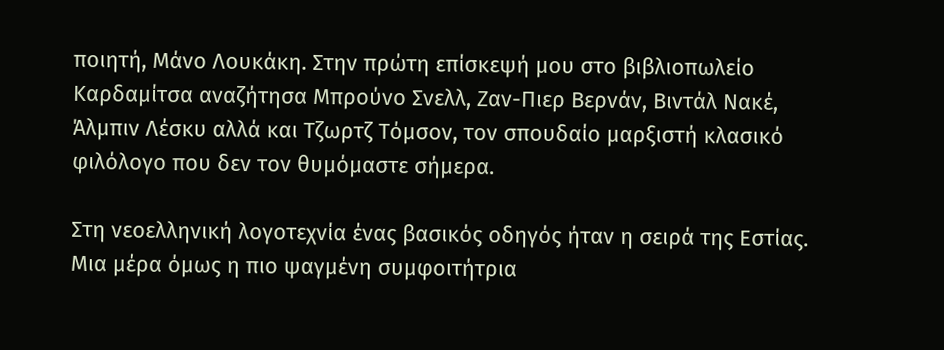ποιητή, Μάνο Λουκάκη. Στην πρώτη επίσκεψή μου στο βιβλιοπωλείο Καρδαμίτσα αναζήτησα Μπρούνο Σνελλ, Ζαν-Πιερ Βερνάν, Βιντάλ Νακέ, Άλμπιν Λέσκυ αλλά και Τζωρτζ Τόμσον, τον σπουδαίο μαρξιστή κλασικό φιλόλογο που δεν τον θυμόμαστε σήμερα.

Στη νεοελληνική λογοτεχνία ένας βασικός οδηγός ήταν η σειρά της Εστίας. Μια μέρα όμως η πιο ψαγμένη συμφοιτήτρια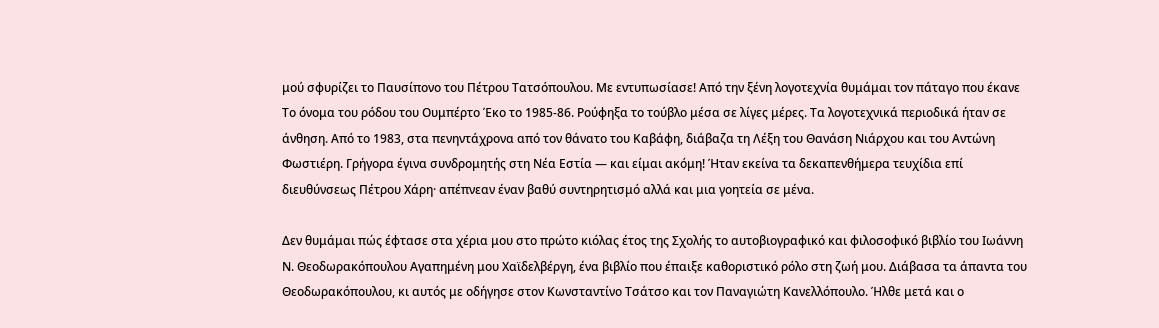μού σφυρίζει το Παυσίπονο του Πέτρου Τατσόπουλου. Με εντυπωσίασε! Από την ξένη λογοτεχνία θυμάμαι τον πάταγο που έκανε Το όνομα του ρόδου του Ουμπέρτο Έκο το 1985-86. Ρούφηξα το τούβλο μέσα σε λίγες μέρες. Τα λογοτεχνικά περιοδικά ήταν σε άνθηση. Από το 1983, στα πενηντάχρονα από τον θάνατο του Καβάφη, διάβαζα τη Λέξη του Θανάση Νιάρχου και του Αντώνη Φωστιέρη. Γρήγορα έγινα συνδρομητής στη Νέα Εστία — και είμαι ακόμη! Ήταν εκείνα τα δεκαπενθήμερα τευχίδια επί διευθύνσεως Πέτρου Χάρη· απέπνεαν έναν βαθύ συντηρητισμό αλλά και μια γοητεία σε μένα.

Δεν θυμάμαι πώς έφτασε στα χέρια μου στο πρώτο κιόλας έτος της Σχολής το αυτοβιογραφικό και φιλοσοφικό βιβλίο του Ιωάννη Ν. Θεοδωρακόπουλου Αγαπημένη μου Χαϊδελβέργη, ένα βιβλίο που έπαιξε καθοριστικό ρόλο στη ζωή μου. Διάβασα τα άπαντα του Θεοδωρακόπουλου, κι αυτός με οδήγησε στον Κωνσταντίνο Τσάτσο και τον Παναγιώτη Κανελλόπουλο. Ήλθε μετά και ο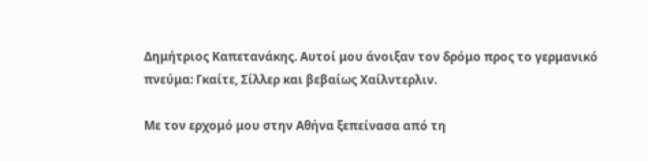Δημήτριος Καπετανάκης. Αυτοί μου άνοιξαν τον δρόμο προς το γερμανικό πνεύμα: Γκαίτε, Σίλλερ και βεβαίως Χαίλντερλιν.

Με τον ερχομό μου στην Αθήνα ξεπείνασα από τη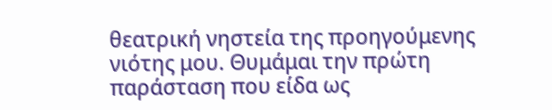θεατρική νηστεία της προηγούμενης νιότης μου. Θυμάμαι την πρώτη παράσταση που είδα ως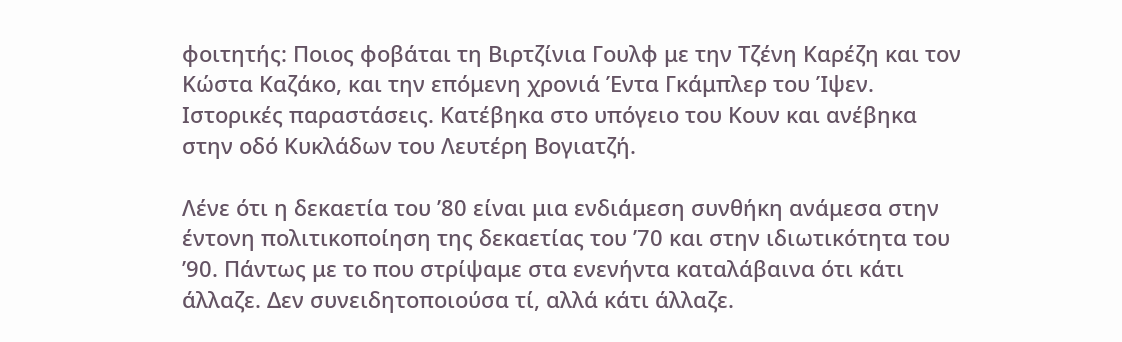φοιτητής: Ποιος φοβάται τη Βιρτζίνια Γουλφ με την Τζένη Καρέζη και τον Κώστα Καζάκο, και την επόμενη χρονιά Έντα Γκάμπλερ του Ίψεν. Ιστορικές παραστάσεις. Κατέβηκα στο υπόγειο του Κουν και ανέβηκα στην οδό Κυκλάδων του Λευτέρη Βογιατζή.

Λένε ότι η δεκαετία του ’80 είναι μια ενδιάμεση συνθήκη ανάμεσα στην έντονη πολιτικοποίηση της δεκαετίας του ’70 και στην ιδιωτικότητα του ’90. Πάντως με το που στρίψαμε στα ενενήντα καταλάβαινα ότι κάτι άλλαζε. Δεν συνειδητοποιούσα τί, αλλά κάτι άλλαζε.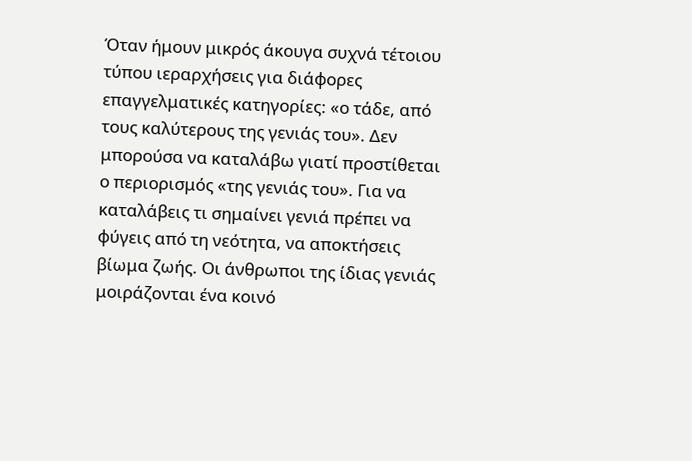Όταν ήμουν μικρός άκουγα συχνά τέτοιου τύπου ιεραρχήσεις για διάφορες επαγγελματικές κατηγορίες: «ο τάδε, από τους καλύτερους της γενιάς του». Δεν μπορούσα να καταλάβω γιατί προστίθεται ο περιορισμός «της γενιάς του». Για να καταλάβεις τι σημαίνει γενιά πρέπει να φύγεις από τη νεότητα, να αποκτήσεις βίωμα ζωής. Οι άνθρωποι της ίδιας γενιάς μοιράζονται ένα κοινό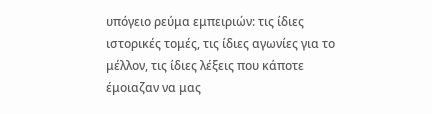υπόγειο ρεύμα εμπειριών: τις ίδιες ιστορικές τομές, τις ίδιες αγωνίες για το μέλλον, τις ίδιες λέξεις που κάποτε έμοιαζαν να μας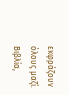εκφράζουν όλους μαζί. Βιβλία,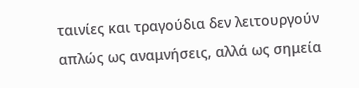ταινίες και τραγούδια δεν λειτουργούν απλώς ως αναμνήσεις, αλλά ως σημεία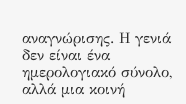αναγνώρισης. Η γενιά δεν είναι ένα ημερολογιακό σύνολο, αλλά μια κοινή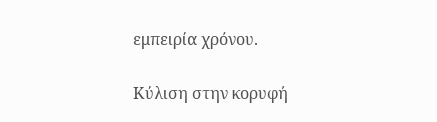εμπειρία χρόνου.

Κύλιση στην κορυφή